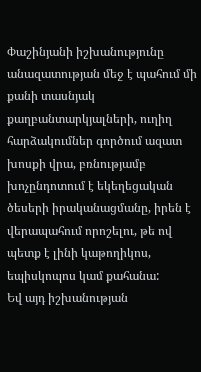Փաշինյանի իշխանությունը անազատության մեջ է պահում մի քանի տասնյակ քաղբանտարկյալների, ուղիղ հարձակումներ գործում ազատ խոսքի վրա, բռնությամբ խոչընդոտում է եկեղեցական ծեսերի իրականացմանը, իրեն է վերապահում որոշելու, թե ով պետք է լինի կաթողիկոս, եպիսկոպոս կամ քահանա:
Եվ այդ իշխանության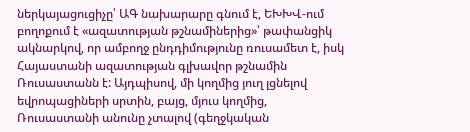ներկայացուցիչը՝ ԱԳ նախարարը գնում է, ԵԽԽՎ-ում բողոքում է «ազատության թշնամիներից»՝ թափանցիկ ակնարկով, որ ամբողջ ընդդիմությունը ռուսամետ է, իսկ Հայաստանի ազատության գլխավոր թշնամին Ռուսաստանն է: Այդպիսով, մի կողմից յուղ լցնելով եվրոպացիների սրտին, բայց, մյուս կողմից, Ռուսաստանի անունը չտալով (գեղջկական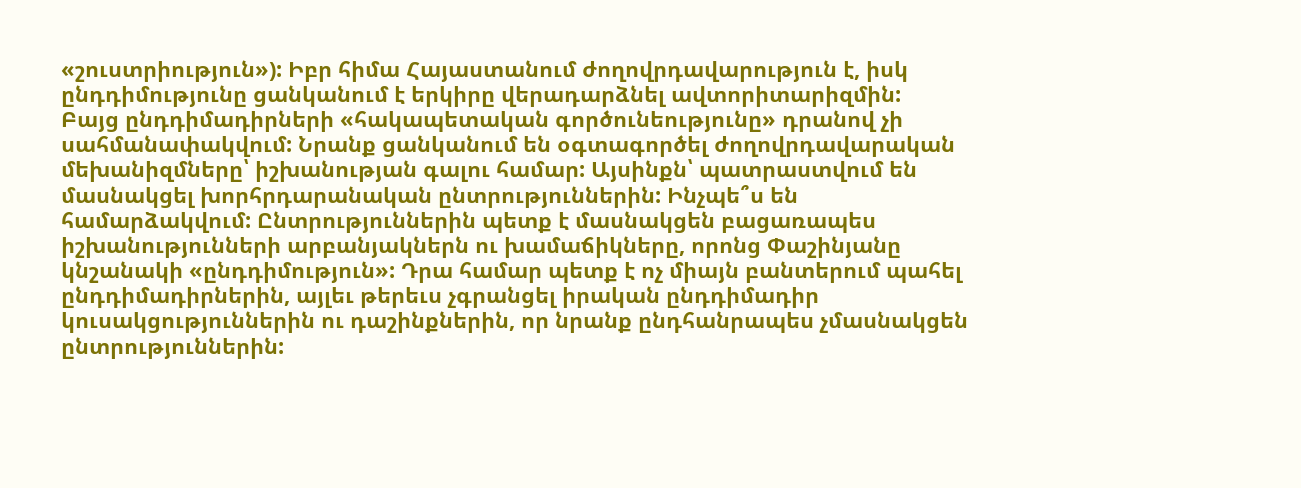«շուստրիություն»): Իբր հիմա Հայաստանում ժողովրդավարություն է, իսկ ընդդիմությունը ցանկանում է երկիրը վերադարձնել ավտորիտարիզմին:
Բայց ընդդիմադիրների «հակապետական գործունեությունը» դրանով չի սահմանափակվում: Նրանք ցանկանում են օգտագործել ժողովրդավարական մեխանիզմները՝ իշխանության գալու համար: Այսինքն՝ պատրաստվում են մասնակցել խորհրդարանական ընտրություններին: Ինչպե՞ս են համարձակվում: Ընտրություններին պետք է մասնակցեն բացառապես իշխանությունների արբանյակներն ու խամաճիկները, որոնց Փաշինյանը կնշանակի «ընդդիմություն»: Դրա համար պետք է ոչ միայն բանտերում պահել ընդդիմադիրներին, այլեւ թերեւս չգրանցել իրական ընդդիմադիր կուսակցություններին ու դաշինքներին, որ նրանք ընդհանրապես չմասնակցեն ընտրություններին: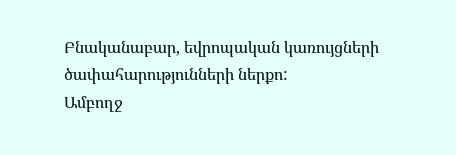Բնականաբար, եվրոպական կառույցների ծափահարությունների ներքո:
Ամբողջ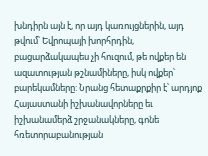խնդիրն այն է, որ այդ կառույցներին, այդ թվում՝ Եվրոպայի խորհրդին, բացարձակապես չի հուզում, թե ովքեր են ազատության թշնամիները, իսկ ովքեր՝ բարեկամները: Նրանց հետաքրքիր է՝ արդյոք Հայաստանի իշխանավորները եւ իշխանամերձ շրջանակները, գոնե հռետորաբանության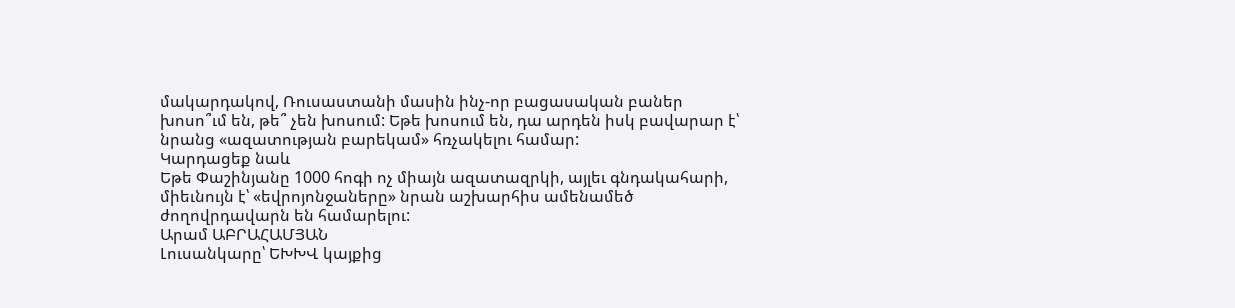մակարդակով, Ռուսաստանի մասին ինչ-որ բացասական բաներ խոսո՞ւմ են, թե՞ չեն խոսում: Եթե խոսում են, դա արդեն իսկ բավարար է՝ նրանց «ազատության բարեկամ» հռչակելու համար:
Կարդացեք նաև
Եթե Փաշինյանը 1000 հոգի ոչ միայն ազատազրկի, այլեւ գնդակահարի, միեւնույն է՝ «եվրոյոնջաները» նրան աշխարհիս ամենամեծ ժողովրդավարն են համարելու:
Արամ ԱԲՐԱՀԱՄՅԱՆ
Լուսանկարը՝ ԵԽԽՎ կայքից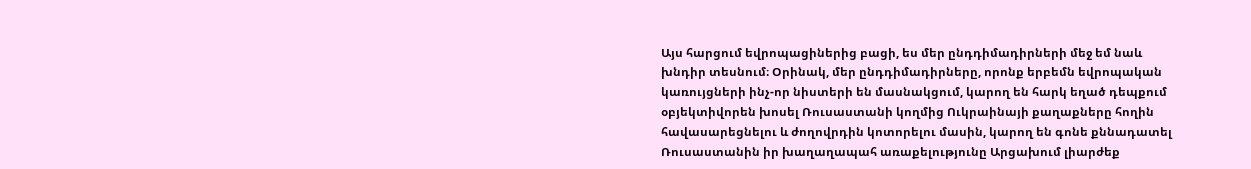Այս հարցում եվրոպացիներից բացի, ես մեր ընդդիմադիրների մեջ եմ նաև խնդիր տեսնում։ Օրինակ, մեր ընդդիմադիրները, որոնք երբեմն եվրոպական կառույցների ինչ-որ նիստերի են մասնակցում, կարող են հարկ եղած դեպքում օբյեկտիվորեն խոսել Ռուսաստանի կողմից Ուկրաինայի քաղաքները հողին հավասարեցնելու և ժողովրդին կոտորելու մասին, կարող են գոնե քննադատել Ռուսաստանին իր խաղաղապահ առաքելությունը Արցախում լիարժեք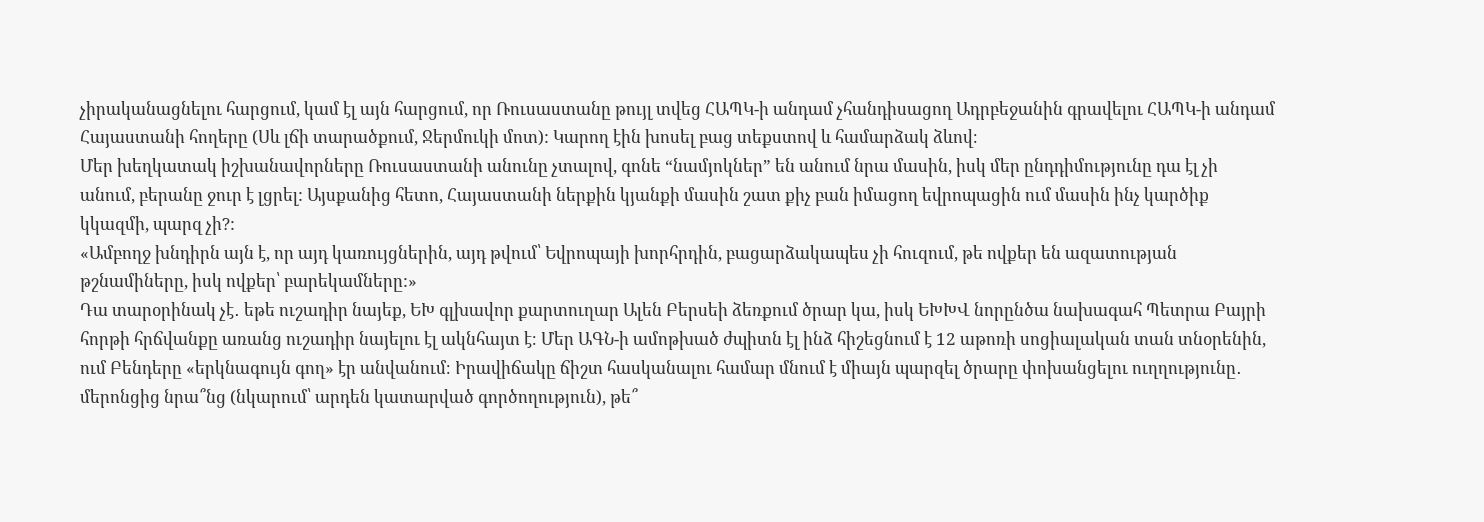չիրականացնելու հարցում, կամ էլ այն հարցում, որ Ռուսաստանը թույլ տվեց ՀԱՊԿ-ի անդամ չհանդիսացող Ադրբեջանին գրավելու ՀԱՊԿ-ի անդամ Հայաստանի հողերը (Սև լճի տարածքում, Ջերմուկի մոտ): Կարող էին խոսել բաց տեքստով և համարձակ ձևով։
Մեր խեղկատակ իշխանավորները Ռուսաստանի անունը չտալով, գոնե “նամյոկներ” են անում նրա մասին, իսկ մեր ընդդիմությունը դա էլ չի անում, բերանը ջուր է լցրել: Այսքանից հետո, Հայաստանի ներքին կյանքի մասին շատ քիչ բան իմացող եվրոպացին ում մասին ինչ կարծիք կկազմի, պարզ չի?:
«Ամբողջ խնդիրն այն է, որ այդ կառույցներին, այդ թվում՝ Եվրոպայի խորհրդին, բացարձակապես չի հուզում, թե ովքեր են ազատության թշնամիները, իսկ ովքեր՝ բարեկամները:»
Դա տարօրինակ չէ․ եթե ուշադիր նայեք, ԵԽ գլխավոր քարտուղար Ալեն Բերսեի ձեռքում ծրար կա, իսկ ԵԽԽՎ նորընծա նախագահ Պետրա Բայրի հորթի հրճվանքը առանց ուշադիր նայելու էլ ակնհայտ է։ Մեր ԱԳՆ-ի ամոթխած ժպիտն էլ ինձ հիշեցնում է 12 աթոռի սոցիալական տան տնօրենին, ում Բենդերը «երկնագույն գող» էր անվանում։ Իրավիճակը ճիշտ հասկանալու համար մնում է միայն պարզել ծրարը փոխանցելու ուղղությունը․ մերոնցից նրա՞նց (նկարում՝ արդեն կատարված գործողություն), թե՞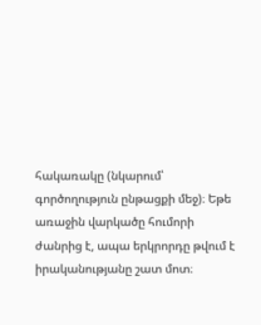հակառակը (նկարում՝ գործողություն ընթացքի մեջ)։ Եթե առաջին վարկածը հումորի ժանրից է, ապա երկրորդը թվում է իրականությանը շատ մոտ։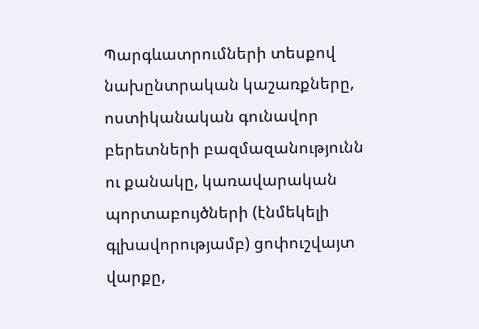Պարգևատրումների տեսքով նախընտրական կաշառքները, ոստիկանական գունավոր բերետների բազմազանությունն ու քանակը, կառավարական պորտաբույծների (էնմեկելի գլխավորությամբ) ցոփուշվայտ վարքը,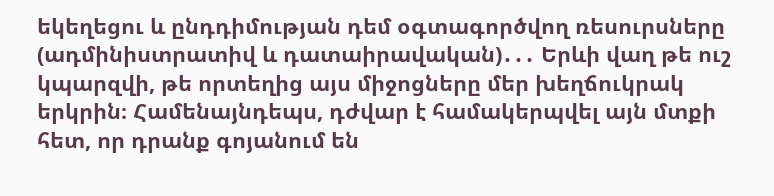եկեղեցու և ընդդիմության դեմ օգտագործվող ռեսուրսները (ադմինիստրատիվ և դատաիրավական)․․․ Երևի վաղ թե ուշ կպարզվի, թե որտեղից այս միջոցները մեր խեղճուկրակ երկրին։ Համենայնդեպս, դժվար է համակերպվել այն մտքի հետ, որ դրանք գոյանում են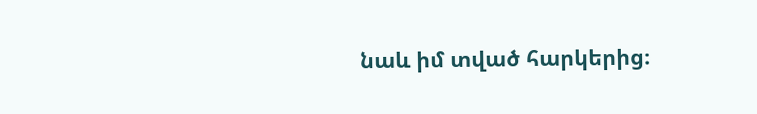նաև իմ տված հարկերից։